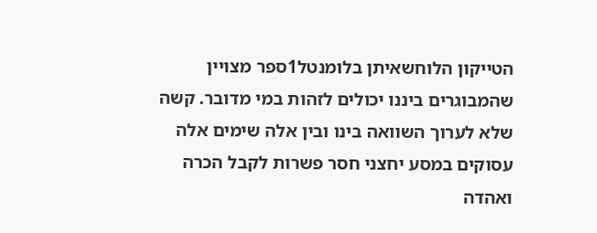הטייקון הלוחשאיתן בלומנטל1ספר מצויין שהמבוגרים ביננו יכולים לזהות במי מדובר. קשה שלא לערוך השוואה בינו ובין אלה שימים אלה עסוקים במסע יחצני חסר פשרות לקבל הכרה ואהדה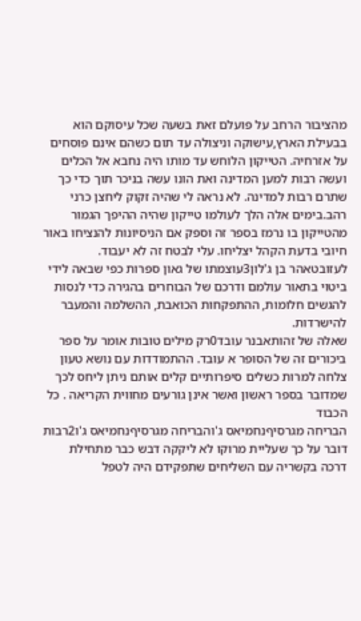מהציבור הרחב על פועלם זאת בשעה שכל עיסוקם הוא בבעילת הארץ,עישוקה וניצולה עד תום כשהם אינם פוסחים על אזרחיה. הטייקון הלוחש עד מותו היה נחבא אל הכלים ועשה רבות למען המדינה ואת הונו עשה בניכר תוך כדי כך שתרם רבות למדינה. לא נראה לי שהיה זקוק ליחצן כרני רהב.בימים אלה הלך לעולמו טייקון שהיה ההיפך הגמור מהטייקון בו נרמז בספר זה וספק אם הניסיונות להנציחו באור חיובי בדעת הקהל יצליחו. עלי לבטח זה לא יעבוד.
לעזובטאהר בן ג'לון3עוצמתו של גאון ספרות כפי שבאה לידי ביטוי בתאור עולמם ודרכם של הבוחרים בהגירה כדי לנסות להגשים חלומות, ההתפקחות הכואבת, ההשלמה והמעבר להישרדות.
שאלה של זהותאבנר עובד0רק מילים טובות אומר על ספר ביכורים זה של הסופר א עובד. ההתמודדות עם נושא טעון צלחה למרות כשלים סיפרותיים קלים אותם ניתן ליחס לכך שמדובר בספר ראשון ואשר אינן גורעים מחווית הקריאה . כל הכבוד
הבריחה מגרסיףנחמיאס ג'והבריחה מגרסיףנחמיאס ג'ו2רבות דובר על כך שעליית מרוקו לא ליקקה דבש כבר מתחילת דרכה בקשריה עם השליחים שתפקידם היה לטפל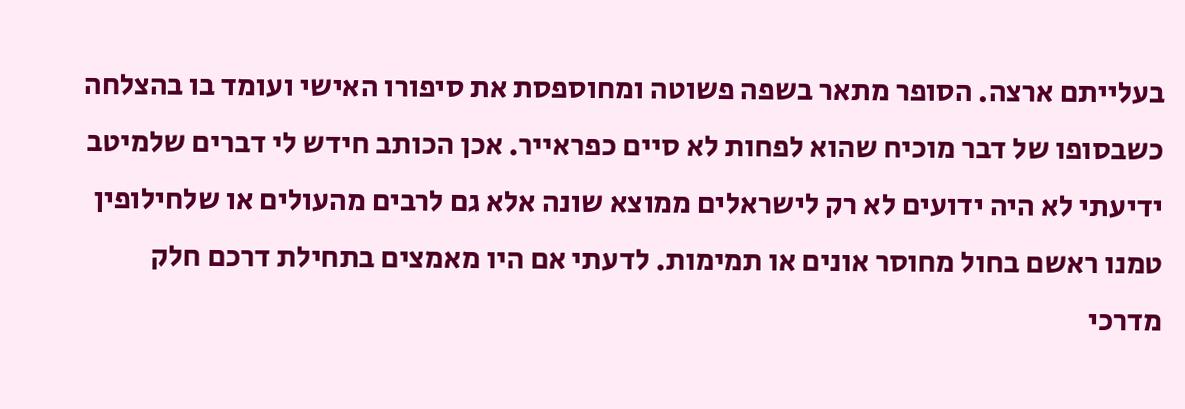בעלייתם ארצה. הסופר מתאר בשפה פשוטה ומחוספסת את סיפורו האישי ועומד בו בהצלחה כשבסופו של דבר מוכיח שהוא לפחות לא סיים כפראייר. אכן הכותב חידש לי דברים שלמיטב ידיעתי לא היה ידועים לא רק לישראלים ממוצא שונה אלא גם לרבים מהעולים או שלחילופין טמנו ראשם בחול מחוסר אונים או תמימות. לדעתי אם היו מאמצים בתחילת דרכם חלק מדרכי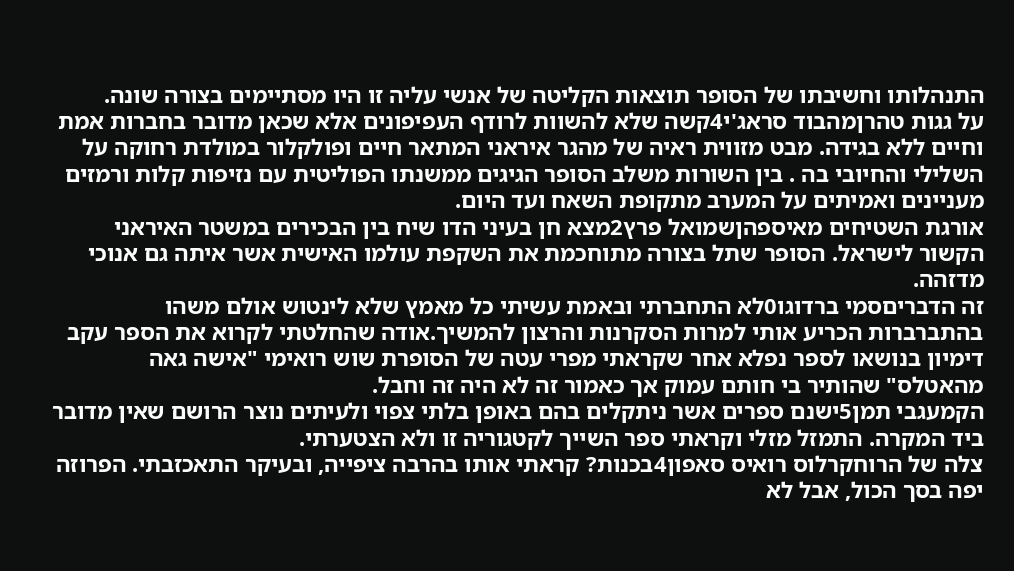התנהלותו וחשיבתו של הסופר תוצאות הקליטה של אנשי עליה זו היו מסתיימים בצורה שונה.
על גגות טהרןמהבוד סראג'י4קשה שלא להשוות לרודף העפיפונים אלא שכאן מדובר בחברות אמת וחיים ללא בגידה. מבט מזווית ראיה של מהגר איראני המתאר חיים ופולקלור במולדת רחוקה על השלילי והחיובי בה . בין השורות משלב הסופר הגיגים ממשנתו הפוליטית עם נזיפות קלות ורמזים מעניינים ואמיתים על המערב מתקופת השאח ועד היום.
אורגת השטיחים מאיספהןשמואל פרץ2מצא חן בעיני הדו שיח בין הבכירים במשטר האיראני הקשור לישראל. הסופר שתל בצורה מתוחכמת את השקפת עולמו האישית אשר איתה גם אנוכי מדזהה.
זה הדבריםסמי ברדוגו0לא התחברתי ובאמת עשיתי כל מאמץ שלא לינטוש אולם משהו בהתברברות הכריע אותי למרות הסקרנות והרצון להמשיך.אודה שהחלטתי לקרוא את הספר עקב דימיון בנושאו לספר נפלא אחר שקראתי מפרי עטה של הסופרת שוש רואימי "אישה גאה מהאטלס" שהותיר בי חותם עמוק אך כאמור זה לא היה זה וחבל.
הקמעגבי תמן5ישנם ספרים אשר ניתקלים בהם באופן בלתי צפוי ולעיתים נוצר הרושם שאין מדובר ביד המקרה. התמזל מזלי וקראתי ספר השייך לקטגוריה זו ולא הצטערתי.
צלה של הרוחקרלוס רואיס סאפון4בכנות? קראתי אותו בהרבה ציפייה, ובעיקר התאכזבתי. הפרוזה יפה בסך הכול, אבל לא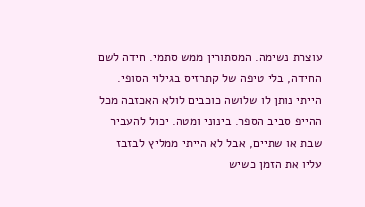עוצרת נשימה. המסתורין ממש סתמי. חידה לשם החידה, בלי טיפה של קתרזיס בגילוי הסופי. הייתי נותן לו שלושה כוכבים לולא האכזבה מכל ההייפ סביב הספר. בינוני ומטה. יכול להעביר שבת או שתיים, אבל לא הייתי ממליץ לבזבז עליו את הזמן כשיש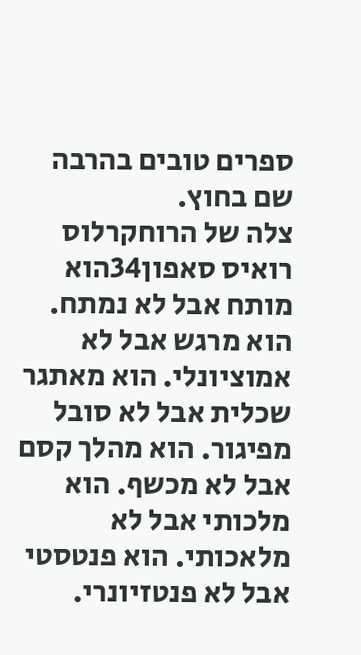ספרים טובים בהרבה שם בחוץ.
צלה של הרוחקרלוס רואיס סאפון34הוא מותח אבל לא נמתח. הוא מרגש אבל לא אמוציונלי. הוא מאתגר שכלית אבל לא סובל מפיגור. הוא מהלך קסם אבל לא מכשף. הוא מלכותי אבל לא מלאכותי. הוא פנטסטי אבל לא פנטזיונרי.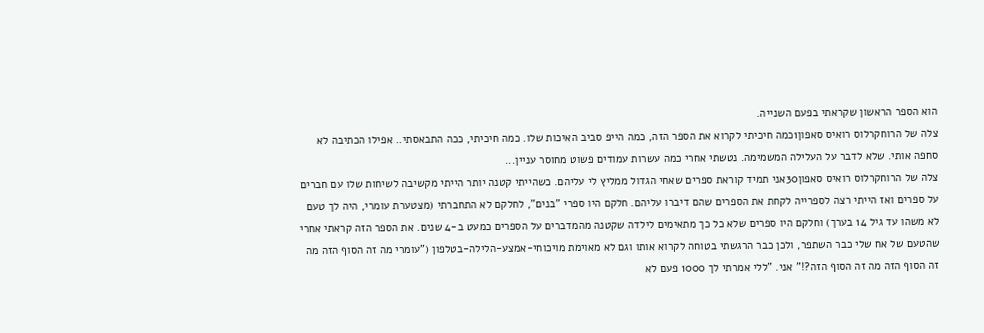הוא הספר הראשון שקראתי בפעם השנייה.
צלה של הרוחקרלוס רואיס סאפון1כמה חיכיתי לקרוא את הספר הזה, כמה הייפ סביב האיכות שלו. כמה חיכיתי, ככה התבאסתי.. אפילו הכתיבה לא סחפה אותי. שלא לדבר על העלילה המשמימה. נטשתי אחרי כמה עשרות עמודים פשוט מחוסר עניין...
צלה של הרוחקרלוס רואיס סאפון30אני תמיד קוראת ספרים שאחי הגדול ממליץ לי עליהם. כשהייתי קטנה יותר הייתי מקשיבה לשיחות שלו עם חברים על ספרים ואז הייתי רצה לספרייה לקחת את הספרים שהם דיברו עליהם. חלקם היו ספרי "בנים", לחלקם לא התחברתי (מצטערת עומרי, היה לך טעם לא משהו עד גיל 14 בערך) וחלקם היו ספרים שלא כל כך מתאימים לילדה שקטנה מהמדברים על הספרים כמעט ב-4 שנים. את הספר הזה קראתי אחרי שהטעם של אח שלי כבר השתפר, ולכן כבר הרגשתי בטוחה לקרוא אותו וגם לא מאוימת מויכוחי-אמצע-הלילה-בטלפון ("עומרי מה זה הסוף הזה מה זה הסוף הזה מה זה הסוף הזה?!" אני. "ללי אמרתי לך 1000 פעם לא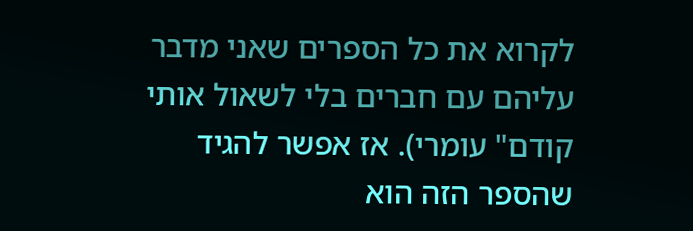לקרוא את כל הספרים שאני מדבר עליהם עם חברים בלי לשאול אותי קודם" עומרי). אז אפשר להגיד שהספר הזה הוא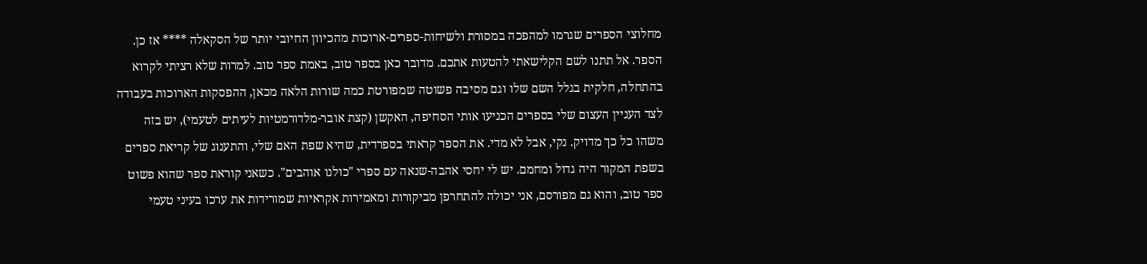מחלוצי הספרים שגרמו למהפכה במסורת ולשיחות-ספרים-ארוכות מהכיוון החיובי יותר של הסקאלה **** אז כן. הספר. אל תתנו לשם הקלישאתי להטעות אתכם. מדובר כאן בספר טוב, באמת ספר טוב. למרות שלא רציתי לקרוא בהתחלה, חלקית בגלל השם שלו וגם מסיבה פשוטה שמפורטת כמה שורות הלאה מכאן, ההפסקות הארוכות בעבודה לצד העניין העצום שלי בספרים הכניעו אותי הסחיפה, האקשן (קצת אובר-מלדורמטיות לעיתים לטעמי), יש בזה משהו כל כך מדויק. נקי, אבל לא מדי. את הספר קראתי בספרדית, שהיא שפת האם שלי, והתענוג של קריאת ספרים בשפת המקור היה גדול ומחמם. יש לי יחסי אהבה-שנאה עם ספרי "כולנו אוהבים". כשאני קוראת ספר שהוא פשוט ספר טוב, והוא גם מפורסם, אני יכולה להתחרפן מביקורות ומאמירות אקראיות שמורידות את ערכו בעיני טעמי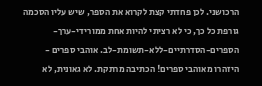הרכושני. לכן פחדתי קצת לקרוא את הספר, שיש עליו הסכמה גורפת כל כך, כי לא רציתי להיות אחת ממורידי-ערך-הספרים-הסדרתיים-ללא-תשומת-לב. אוהבי ספרים - היזהרו מאוהבי ספרים! הכתיבה מרתקת. לא גאונית, לא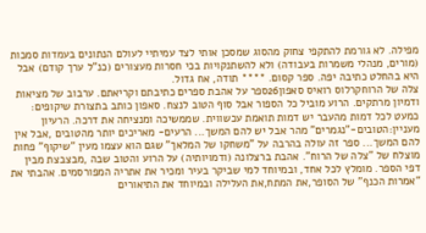מפילה. לא גורמת להתקפי צחוק מהסוג שמסכן אותי לצד עמיתיי לעולם הנתונים בעמדות סמכות (מורים, מנהלי משמרות בעבודה) ולא להשתנקויות בכי חסרות מעצורים (כנ"ל ערך קודם) אבל היא בהחלט כתיבה יפה. ספר קסום. **** תודה, אח גדול.
צלה של הרוחקרלוס רואיס סאפון26ספר על אהבת ספרים כתיבתם וקריאתם. ערבוב של מציאות ודמיון מרתקים. הרוע מוביל כל הספור אבל סוף הטוב לנצח. סאפון כותב בתצורת שיקופים: כמעט לכל דמות מהעבר יש דמות תואמת עכשווית. שממשיכה ומנציחה את דרכה. הרעיון מעניין:הטובים-"נגמרים" מהר אבל יש להם המשך... הרעים- מאריכים יותר מהטובים ,אבל אין להם המשך... ספר זה עולה בהרבה על "משחקו של המלאך" שגם הוא עצמו מעין "שיקוף" פחות מוצלח של "צלה של הרוח". אהבת ברצלונה (ודמויותיה) על הרוע והטוב שבה ,מבצבצת מבין דפי הספר. מומלץ לכל אחד, ובמיוחד למי שביקר בעיר ומכיר את אתריה המפורסמים. אהבתי את "אמרות הכנף" של הסופר,את המתח,את העלילה ובמיוחד את התיאורים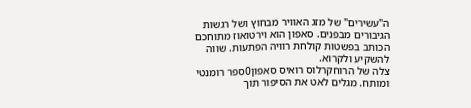ה"עשירים" של מזג האוויר מבחוץ ושל רגשות הגיבורים מבפנים. סאפון הוא וירטואוז מתוחכם הכותב בפשטות קולחת רוויה הפתעות. שווה להשקיע ולקרוא.
צלה של הרוחקרלוס רואיס סאפון0ספר רומנטי ומותח. מגלים לאט את הסיפור תוך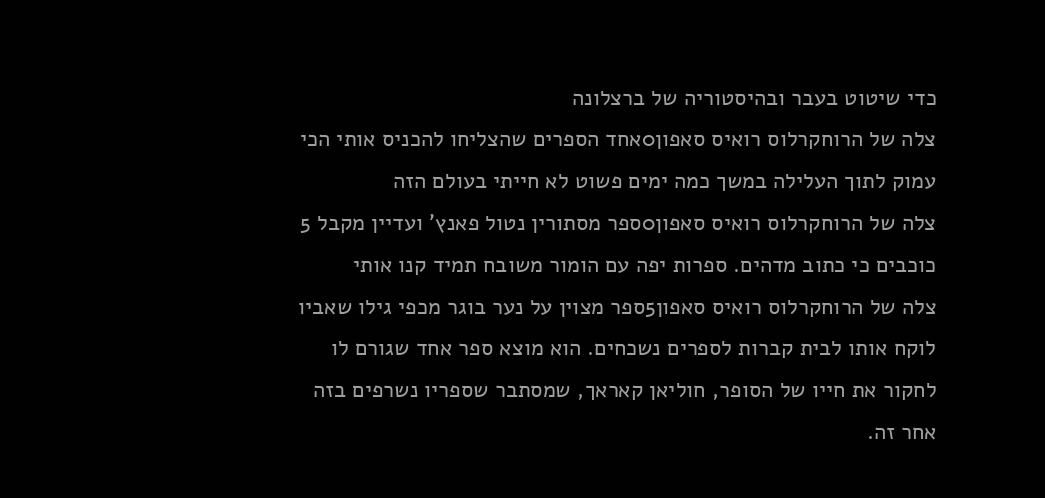כדי שיטוט בעבר ובהיסטוריה של ברצלונה
צלה של הרוחקרלוס רואיס סאפון0אחד הספרים שהצליחו להכניס אותי הכי עמוק לתוך העלילה במשך כמה ימים פשוט לא חייתי בעולם הזה
צלה של הרוחקרלוס רואיס סאפון0ספר מסתורין נטול פאנץ' ועדיין מקבל 5 כוכבים כי כתוב מדהים. ספרות יפה עם הומור משובח תמיד קנו אותי
צלה של הרוחקרלוס רואיס סאפון5ספר מצוין על נער בוגר מכפי גילו שאביו לוקח אותו לבית קברות לספרים נשכחים. הוא מוצא ספר אחד שגורם לו לחקור את חייו של הסופר, חוליאן קאראך, שמסתבר שספריו נשרפים בזה אחר זה.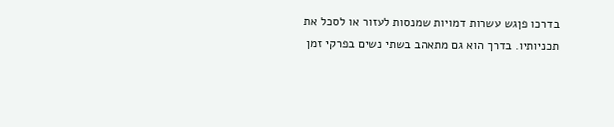בדרכו פןגש עשרות דמויות שמנסות לעזור או לסכל את תכניותיו. בדרך הוא גם מתאהב בשתי נשים בפרקי זמן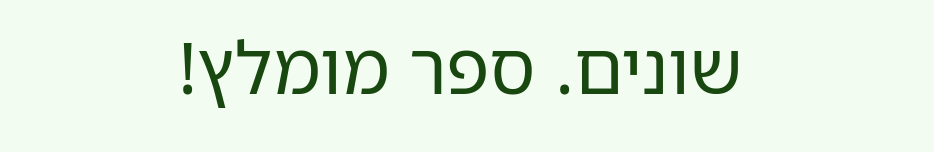שונים. ספר מומלץ!